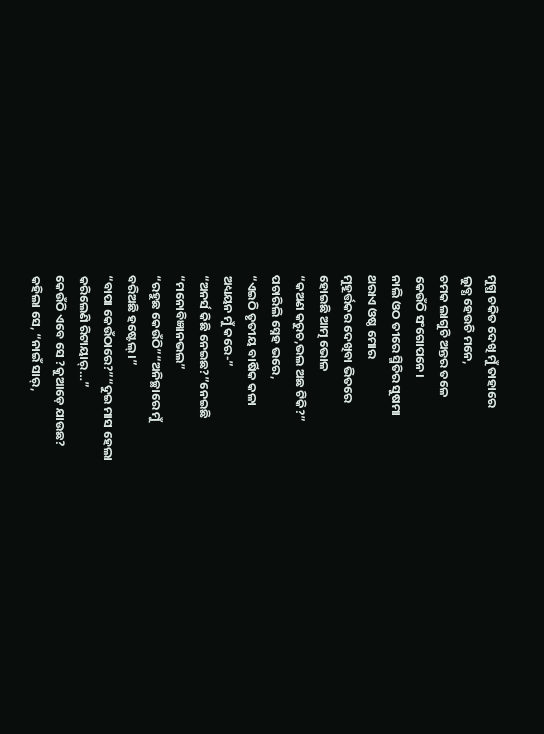ମୁଗ୍ଧ ଚକିତ ଦେଖି ମୁଁ ତାହାରେ
ଲୁବ୍ଧ ହେଉଚି ମନେ,
ଚମକ ଲାଗୁଚି ଅନ୍ତର ତଳେ
କେଉଁଠି ସଂଗୋପନେ।
ନାଲି ଓଠ ତୀରେ ସ୍ମିତିର ସୁଷମା
ଥରାଏ ଓଷ୍ଠ ମୋର
ମୁହୂର୍ତ୍ତକର ଦେଖିବା ଭିତରେ
ହୋଇଛି ଆତ୍ମ ଭୋଳ
“କଅଣ କରୁଚ,ଭଲ ଅଛ ଟିକି?”
ପଚାରିଲି ସ୍ନେହ ଭରେ,
“ଏଇଠି ତୃତୀୟ ବାର୍ଷିକ କଳା
ଅଧ୍ୟୟନ ମୁଁ କରେ-”
“ଅନର୍ସ କିଛି ନେଇଛ?”ନେଇଛି
“ମନୋବିଜ୍ଞାନଭଲ”
“ରହୁଛ କେଉଁଠି”“ଅନିଚ୍ଛାରେ ମୁଁ
ବରିଅଛି ହଷ୍ଟେଲ୍।”
“ବାପା କେଉଁଠାରେ?”“ଦୁଇ ମାସ ହେଲା
କରିଲେଣି ରିଟାୟାର୍…”
କେଉଁଠି ଏବେ ସେ ?କୁଆଡ଼େ ଯାଉଛ?
କହିଲା ସେ, “ନାଇଁ ସାର୍,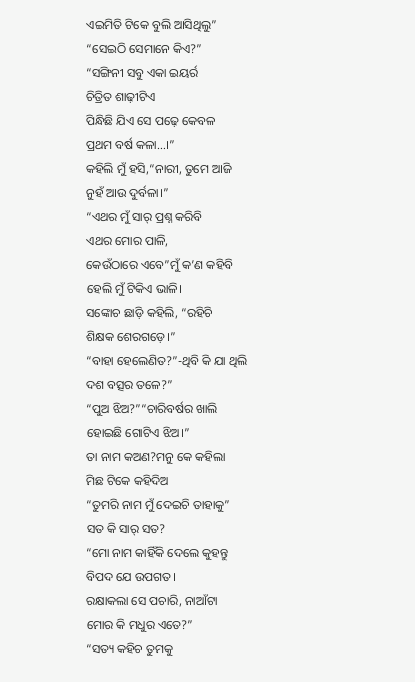ଏଇମିତି ଟିକେ ବୁଲି ଆସିଥିଲୁ”
“ସେଇଠି ସେମାନେ କିଏ?”
“ସଙ୍ଗିନୀ ସବୁ ଏକା ଇୟର୍ର
ଚିତ୍ରିତ ଶାଢ଼ୀଟିଏ
ପିନ୍ଧିଛି ଯିଏ ସେ ପଢ଼େ କେବଳ
ପ୍ରଥମ ବର୍ଷ କଳା…।”
କହିଲି ମୁଁ ହସି,“ନାରୀ, ତୁମେ ଆଜି
ନୁହଁ ଆଉ ଦୁର୍ବଳା।”
“ଏଥର ମୁଁ ସାର୍ ପ୍ରଶ୍ନ କରିବି
ଏଥର ମୋର ପାଳି,
କେଉଁଠାରେ ଏବେ”ମୁଁ କ’ଣ କହିବି
ହେଲି ମୁଁ ଟିକିଏ ଭାଳି।
ସଙ୍କୋଚ ଛାଡ଼ି କହିଲି, “ରହିଚି
ଶିକ୍ଷକ ଶେରଗଡ଼େ।”
“ବାହା ହେଲେଣିତ?”-ଥିବି କି ଯା ଥିଲି
ଦଶ ବତ୍ସର ତଳେ?”
“ପୁଅ ଝିଅ?”“ଚାରିବର୍ଷର ଖାଲି
ହୋଇଛି ଗୋଟିଏ ଝିଅ।”
ତା ନାମ କଅଣ?ମନୁ କେ କହିଲା
ମିଛ ଟିକେ କହିଦିଅ
“ତୁମରି ନାମ ମୁଁ ଦେଇଚି ତାହାକୁ”
ସତ କି ସାର୍ ସତ?
“ମୋ ନାମ କାହିଁକି ଦେଲେ କୁହନ୍ତୁ
ବିପଦ ଯେ ଉପଗତ।
ରକ୍ଷାକଲା ସେ ପଚାରି, ନାଆଁଟା
ମୋର କି ମଧୁର ଏତେ?”
“ସତ୍ୟ କହିଚ ତୁମକୁ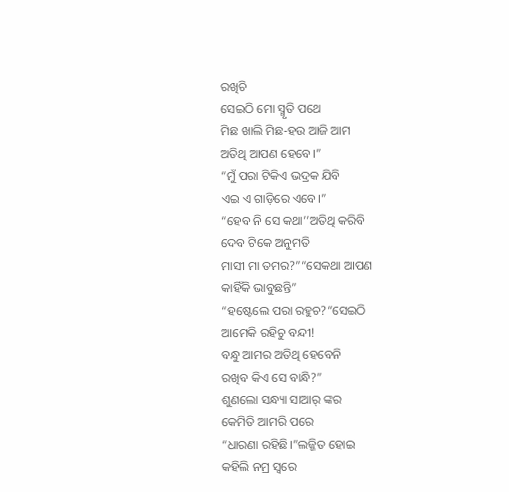ରଖିଚି
ସେଇଠି ମୋ ସ୍ମୃତି ପଥେ
ମିଛ ଖାଲି ମିଛ-ହଉ ଆଜି ଆମ
ଅତିଥି ଆପଣ ହେବେ।”
“ମୁଁ ପରା ଟିକିଏ ଭଦ୍ରକ ଯିବି
ଏଇ ଏ ଗାଡ଼ିରେ ଏବେ।”
“ହେବ ନି ସେ କଥା’’ଅତିଥି କରିବି
ଦେବ ଟିକେ ଅନୁମତି
ମାସୀ ମା ତମର?”“ସେକଥା ଆପଣ
କାହିଁକି ଭାବୁଛନ୍ତି”
“ହଷ୍ଟେଲେ ପରା ରହୁଚ?“ସେଇଠି
ଆମେକି ରହିଚୁ ବନ୍ଦୀ!
ବନ୍ଧୁ ଆମର ଅତିଥି ହେବେନି
ରଖିବ କିଏ ସେ ବାନ୍ଧି?”
ଶୁଣଲୋ ସନ୍ଧ୍ୟା ସାଆର୍ ଙ୍କର
କେମିତି ଆମରି ପରେ
“ଧାରଣା ରହିଛି।”ଲଜ୍ଜିତ ହୋଇ
କହିଲି ନମ୍ର ସ୍ବରେ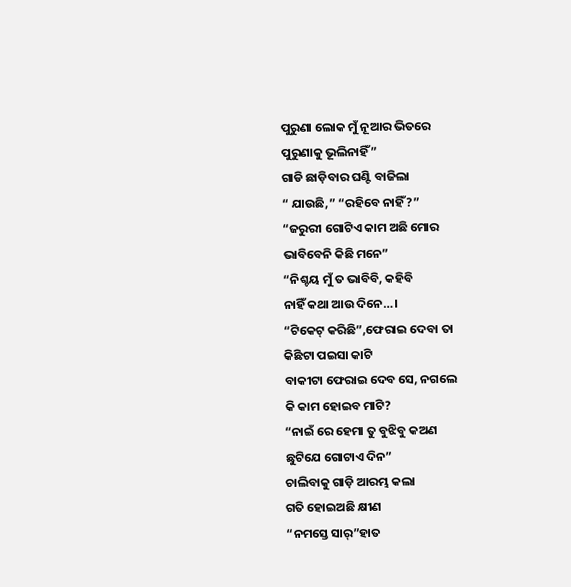ପୁରୁଣା ଲୋକ ମୁଁ ନୂଆର ଭିତରେ
ପୁରୁଣାକୁ ଭୂଲିନାହିଁ”
ଗାଡି ଛାଡ଼ିବାର ଘଣ୍ଟି ବାଜିଲା
“ ଯାଉଛି,” “ରହିବେ ନାହିଁ?”
“ଜରୁରୀ ଗୋଟିଏ କାମ ଅଛି ମୋର
ଭାବିବେନି କିଛି ମନେ”
“ନିଶ୍ଚୟ ମୁଁ ତ ଭାବିବି, କହିବି
ନାହିଁ କଥା ଆଉ ଦିନେ…।
“ଟିକେଟ୍ କରିଛି”,ଫେରାଇ ଦେବା ତା
କିଛିଟା ପଇସା କାଟି
ବାକୀଟା ଫେରାଇ ଦେବ ସେ, ନଗଲେ
କି କାମ ହୋଇବ ମାଟି?
“ନାଇଁ ରେ ହେମା ତୁ ବୁଝିବୁ କଅଣ
ଛୁଟିଯେ ଗୋଟାଏ ଦିନ”
ଚାଲିବାକୁ ଗାଡ଼ି ଆରମ୍ଭ କଲା
ଗତି ହୋଇଅଛି କ୍ଷୀଣ
“ନମସ୍ତେ ସାର୍”ହାତ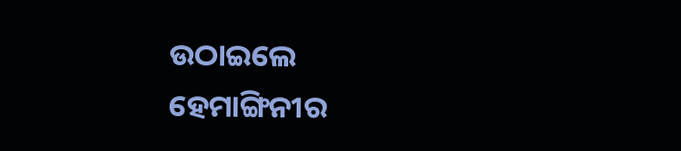ଉଠାଇଲେ
ହେମାଙ୍ଗିନୀର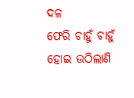ଦଳ
ଫେରି ଚାହୁଁ ଚାହୁଁ ହୋଇ ଉଠିଲାଣି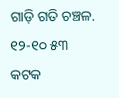ଗାଡ଼ି ଗତି ଚଞ୍ଚଳ.
୧୨-୧୦ ୫୩
କଟକ